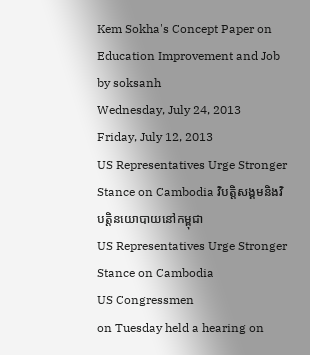Kem Sokha's Concept Paper on Education Improvement and Job by soksanh
Wednesday, July 24, 2013
Friday, July 12, 2013
US Representatives Urge Stronger Stance on Cambodia វិបត្តិសង្គមនិងវិបត្តិនយោបាយនៅកម្ពុជា
US Representatives Urge Stronger Stance on Cambodia
US Congressmen
on Tuesday held a hearing on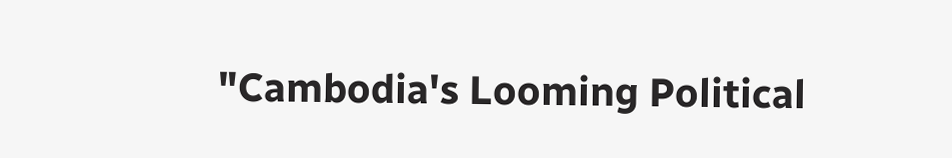"Cambodia's Looming Political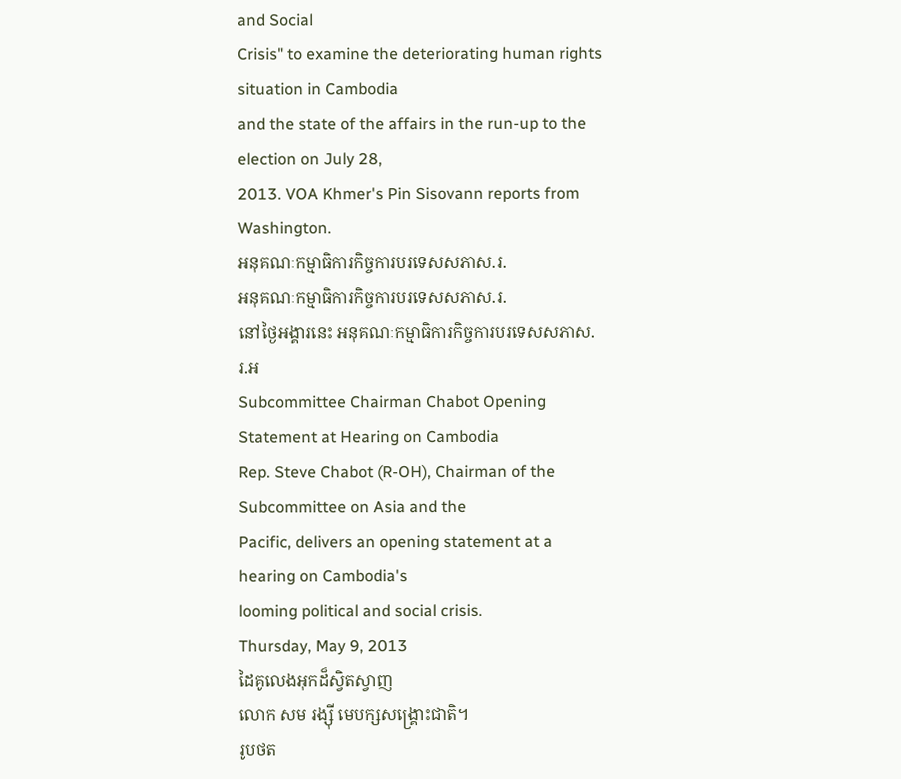and Social
Crisis" to examine the deteriorating human rights situation in Cambodia
and the state of the affairs in the run-up to the election on July 28,
2013. VOA Khmer's Pin Sisovann reports from Washington.
អនុគណៈកម្មាធិការកិច្ចការបរទេសសភាស.រ.
អនុគណៈកម្មាធិការកិច្ចការបរទេសសភាស.រ.
នៅថ្ងៃអង្គារនេះ អនុគណៈកម្មាធិការកិច្ចការបរទេសសភាស.រ.អ
Subcommittee Chairman Chabot Opening Statement at Hearing on Cambodia
Rep. Steve Chabot (R-OH), Chairman of the Subcommittee on Asia and the
Pacific, delivers an opening statement at a hearing on Cambodia's
looming political and social crisis.
Thursday, May 9, 2013
ដៃគូលេងអុកដ៏ស្វិតស្វាញ
លោក សម រង្ស៊ី មេបក្សសង្គ្រោះជាតិ។
រូបថត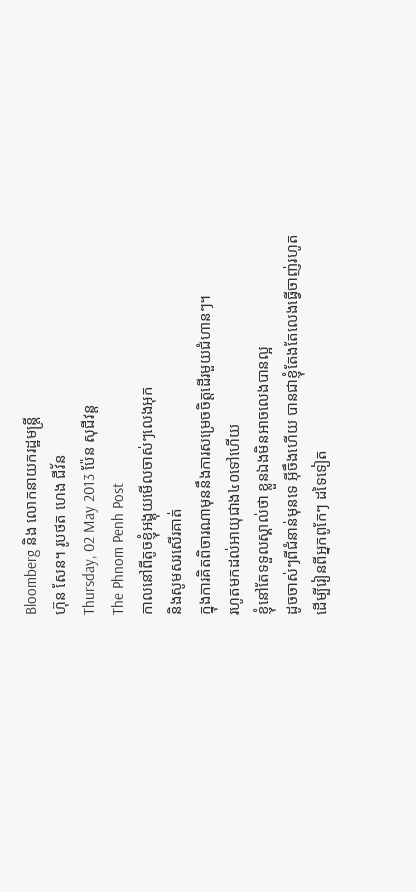Bloomberg និង លោកនាយករដ្ឋមន្ត្រី
ហ៊ុន សែន។ រូបថត ហេង ជីវ័ន
Thursday, 02 May 2013 ប៉ែន សុជីវន្ត
The Phnom Penh Post
កាលនៅពីតូចខ្ញុំអង្គុយមើលចាស់ៗលេងអុក
និងសូមសរសើរគាត់
ក្នុងការគិតពិចារណាមុននឹងការសម្រេចចិត្តដើរមួយជំហានៗ។
រហូតមកដល់អាយុជាង៤០ទៅហើយ
ខ្ញុំនៅតែទទួលស្គាល់ថា ខ្លួនឯងមិនអាចលេងបានល្អ
ដូចចាស់ៗពីជំនាន់មុនទេ អ៊ីចឹងហើយ បានជាខ្ញុំតែងតែលេងធ្វើចាញ់រហូត
ដើម្បីរៀនពីអ្នកពូកែៗ ដទៃទៀត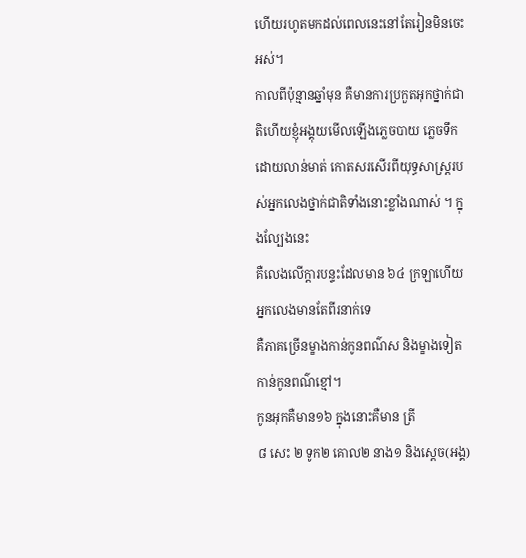ហើយរហូតមកដល់ពេលនេះនៅតែរៀនមិនចេះអស់។
កាលពីប៉ុន្មានឆ្នាំមុន គឺមានការប្រកួតអុកថ្នាក់ជាតិហើយខ្ញុំអង្គុយមើលឡើងភ្លេចបាយ ភ្លេចទឹកដោយលាន់មាត់ កោតសរសើរពីយុទ្ធសាស្រ្តរបស់អ្នកលេងថ្នាក់ជាតិទាំងនោះខ្លាំងណាស់ ។ ក្នុងល្បែងនេះ
គឺលេងលើក្តារបន្ទះដែលមាន ៦៤ ក្រឡាហើយអ្នកលេងមានតែពីរនាក់ទេ
គឺភាគច្រើនម្ខាងកាន់កូនពណ៌ស និងម្ខាងទៀតកាន់កូនពណ៌ខ្មៅ។
កូនអុកគឺមាន១៦ ក្នុងនោះគឺមាន ត្រី
៨ សេះ ២ ទូក២ គោល២ នាង១ និងស្តេច(អង្គ)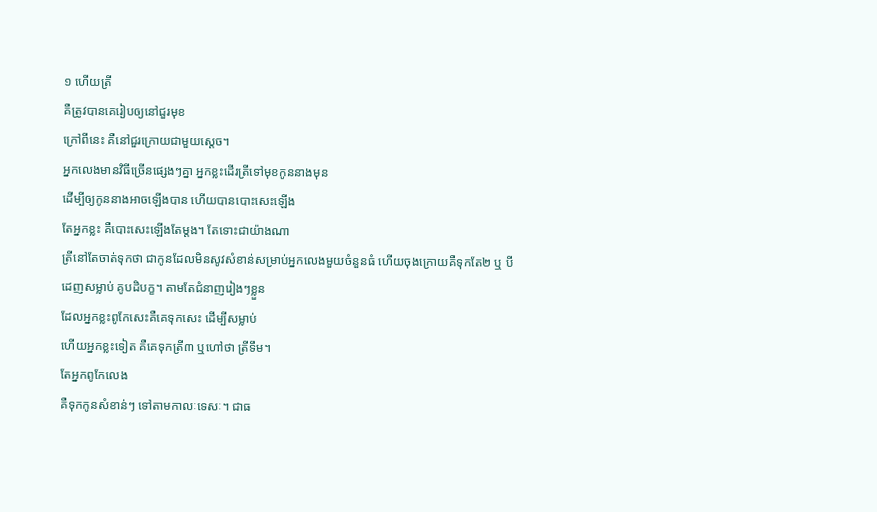១ ហើយត្រី
គឺត្រូវបានគេរៀបឲ្យនៅជួរមុខ
ក្រៅពីនេះ គឺនៅជួរក្រោយជាមួយស្តេច។
អ្នកលេងមានវិធីច្រើនផ្សេងៗគ្នា អ្នកខ្លះដើរត្រីទៅមុខកូននាងមុន
ដើម្បីឲ្យកូននាងអាចឡើងបាន ហើយបានបោះសេះឡើង
តែអ្នកខ្លះ គឺបោះសេះឡើងតែម្តង។ តែទោះជាយ៉ាងណា
ត្រីនៅតែចាត់ទុកថា ជាកូនដែលមិនសូវសំខាន់សម្រាប់អ្នកលេងមួយចំនួនធំ ហើយចុងក្រោយគឺទុកតែ២ ឬ បី
ដេញសម្លាប់ គូបដិបក្ខ។ តាមតែជំនាញរៀងៗខ្លួន
ដែលអ្នកខ្លះពូកែសេះគឺគេទុកសេះ ដើម្បីសម្លាប់
ហើយអ្នកខ្លះទៀត គឺគេទុកត្រី៣ ឬហៅថា ត្រីទឹម។
តែអ្នកពូកែលេង
គឺទុកកូនសំខាន់ៗ ទៅតាមកាលៈទេសៈ។ ជាធ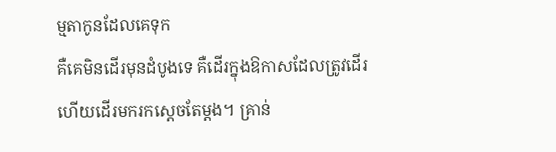ម្មតាកូនដែលគេទុក
គឺគេមិនដើរមុនដំបូងទេ គឺដើរក្នុងឱកាសដែលត្រូវដើរ
ហើយដើរមករកស្តេចតែម្តង។ គ្រាន់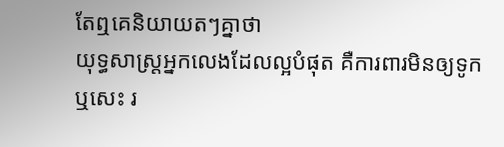តែឮគេនិយាយតៗគ្នាថា
យុទ្ធសាស្រ្តអ្នកលេងដែលល្អបំផុត គឺការពារមិនឲ្យទូក
ឬសេះ រ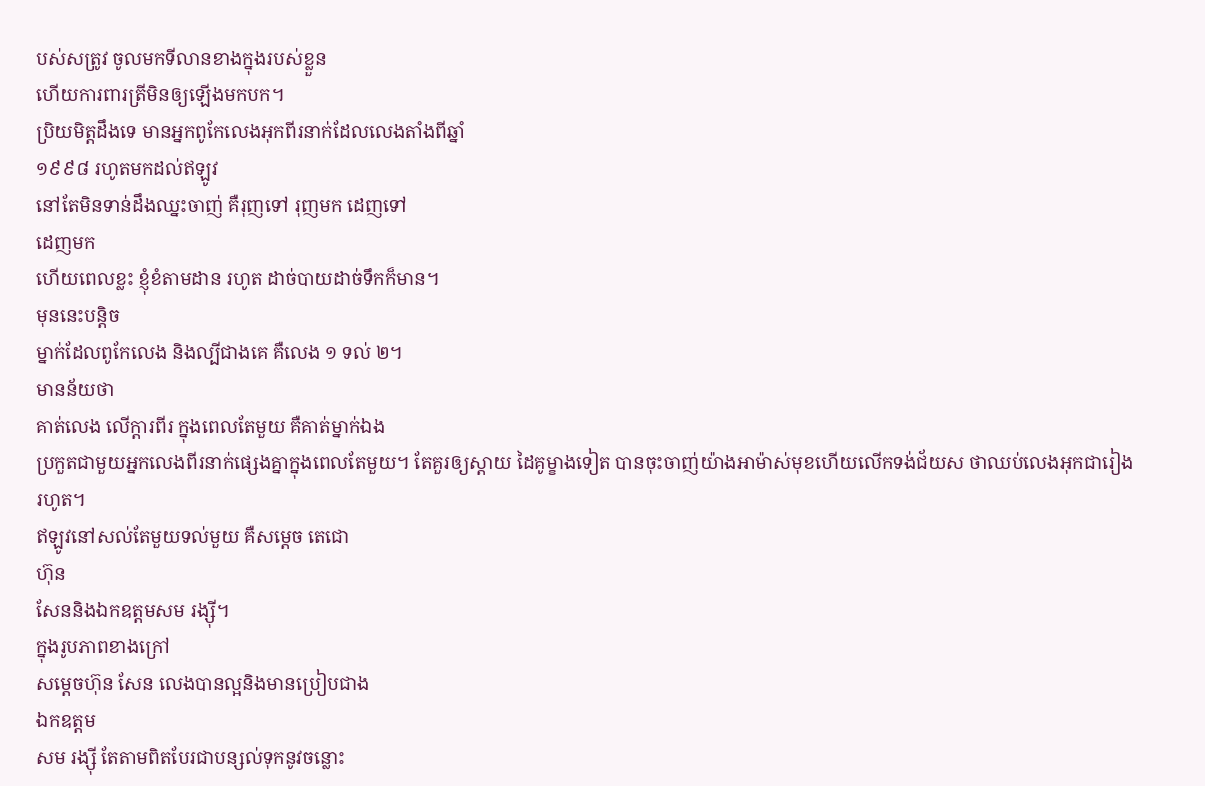បស់សត្រូវ ចូលមកទីលានខាងក្នុងរបស់ខ្លួន
ហើយការពារត្រីមិនឲ្យឡើងមកបក។
ប្រិយមិត្តដឹងទេ មានអ្នកពូកែលេងអុកពីរនាក់ដែលលេងតាំងពីឆ្នាំ
១៩៩៨ រហូតមកដល់ឥឡូវ
នៅតែមិនទាន់ដឹងឈ្នះចាញ់ គឺរុញទៅ រុញមក ដេញទៅ
ដេញមក
ហើយពេលខ្លះ ខ្ញុំខំតាមដាន រហូត ដាច់បាយដាច់ទឹកក៏មាន។
មុននេះបន្តិច
ម្នាក់ដែលពូកែលេង និងល្បីជាងគេ គឺលេង ១ ទល់ ២។
មានន័យថា
គាត់លេង លើក្តារពីរ ក្នុងពេលតែមួយ គឺគាត់ម្នាក់ឯង
ប្រកួតជាមួយអ្នកលេងពីរនាក់ផ្សេងគ្នាក្នុងពេលតែមួយ។ តែគួរឲ្យស្តាយ ដៃគូម្ខាងទៀត បានចុះចាញ់យ៉ាងអាម៉ាស់មុខហើយលើកទង់ជ័យស ថាឈប់លេងអុកជារៀងរហូត។
ឥឡូវនៅសល់តែមួយទល់មួយ គឺសម្តេច តេជោ
ហ៊ុន
សែននិងឯកឧត្តមសម រង្ស៊ី។
ក្នុងរូបភាពខាងក្រៅ
សម្តេចហ៊ុន សែន លេងបានល្អនិងមានប្រៀបជាង
ឯកឧត្តម
សម រង្ស៊ី តែតាមពិតបែរជាបន្សល់ទុកនូវចន្លោះ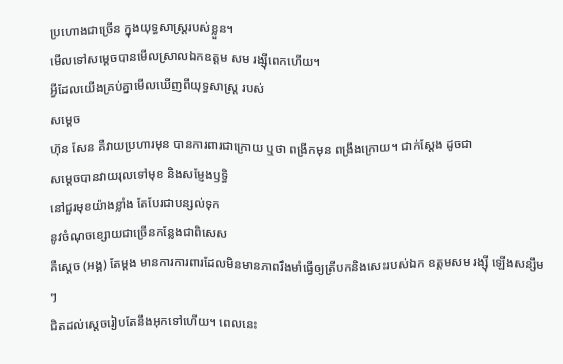ប្រហោងជាច្រើន ក្នុងយុទ្ធសាស្រ្តរបស់ខ្លួន។
មើលទៅសម្តេចបានមើលស្រាលឯកឧត្តម សម រង្ស៊ីពេកហើយ។
អ្វីដែលយើងគ្រប់គ្នាមើលឃើញពីយុទ្ធសាស្រ្ត របស់
សម្តេច
ហ៊ុន សែន គឺវាយប្រហារមុន បានការពារជាក្រោយ ឬថា ពង្រីកមុន ពង្រឹងក្រោយ។ ជាក់ស្តែង ដូចជា
សម្តេចបានវាយរុលទៅមុខ និងសម្ញែងឫទ្ធិ
នៅជួរមុខយ៉ាងខ្លាំង តែបែរជាបន្សល់ទុក
នូវចំណុចខ្សោយជាច្រើនកន្លែងជាពិសេស
គឺស្តេច (អង្គ) តែម្តង មានការការពារដែលមិនមានភាពរឹងមាំធ្វើឲ្យត្រីបកនិងសេះរបស់ឯក ឧត្តមសម រង្ស៊ី ឡើងសន្សឹមៗ
ជិតដល់ស្តេចរៀបតែនឹងអុកទៅហើយ។ ពេលនេះ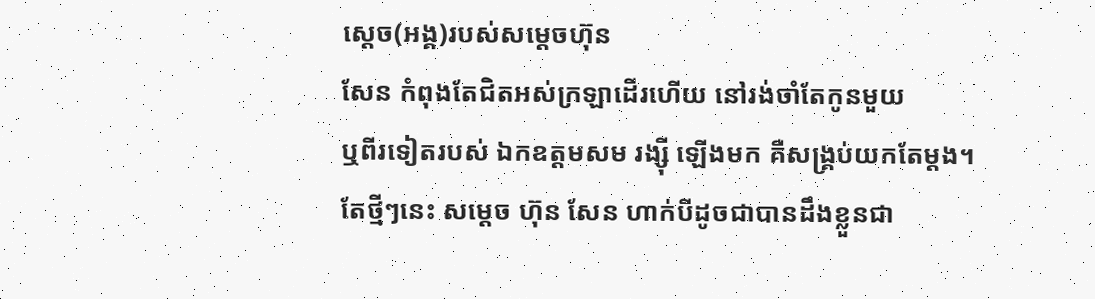ស្តេច(អង្គ)របស់សម្តេចហ៊ុន
សែន កំពុងតែជិតអស់ក្រឡាដើរហើយ នៅរង់ចាំតែកូនមួយ
ឬពីរទៀតរបស់ ឯកឧត្តមសម រង្ស៊ី ឡើងមក គឺសង្គ្រប់យកតែម្តង។
តែថ្មីៗនេះ សម្តេច ហ៊ុន សែន ហាក់បីដូចជាបានដឹងខ្លួនជា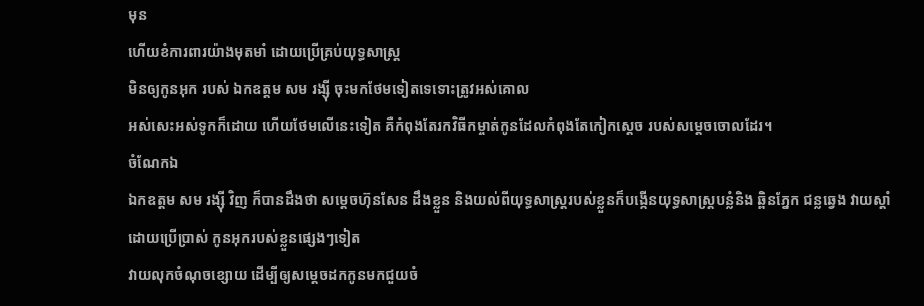មុន
ហើយខំការពារយ៉ាងមុតមាំ ដោយប្រើគ្រប់យុទ្ធសាស្រ្ត
មិនឲ្យកូនអុក របស់ ឯកឧត្តម សម រង្ស៊ី ចុះមកថែមទៀតទេទោះត្រូវអស់គោល
អស់សេះអស់ទូកក៏ដោយ ហើយថែមលើនេះទៀត គឺកំពុងតែរកវិធីកម្ចាត់កូនដែលកំពុងតែកៀកស្តេច របស់សម្តេចចោលដែរ។
ចំណែកឯ
ឯកឧត្តម សម រង្ស៊ី វិញ ក៏បានដឹងថា សម្តេចហ៊ុនសែន ដឹងខ្លួន និងយល់ពីយុទ្ធសាស្រ្តរបស់ខ្លួនក៏បង្កើនយុទ្ធសាស្រ្តបន្លំនិង ឆ្ពិនភ្នែក ជន្លឆ្វេង វាយស្តាំ
ដោយប្រើប្រាស់ កូនអុករបស់ខ្លួនផ្សេងៗទៀត
វាយលុកចំណុចខ្សោយ ដើម្បីឲ្យសម្តេចដកកូនមកជួយចំ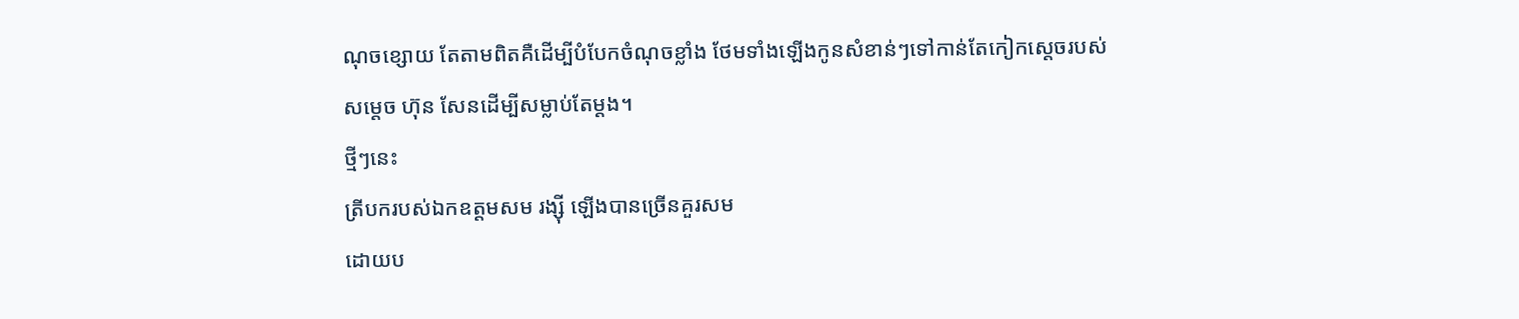ណុចខ្សោយ តែតាមពិតគឺដើម្បីបំបែកចំណុចខ្លាំង ថែមទាំងឡើងកូនសំខាន់ៗទៅកាន់តែកៀកស្តេចរបស់
សម្តេច ហ៊ុន សែនដើម្បីសម្លាប់តែម្តង។
ថ្មីៗនេះ
ត្រីបករបស់ឯកឧត្ដមសម រង្ស៊ី ឡើងបានច្រើនគួរសម
ដោយប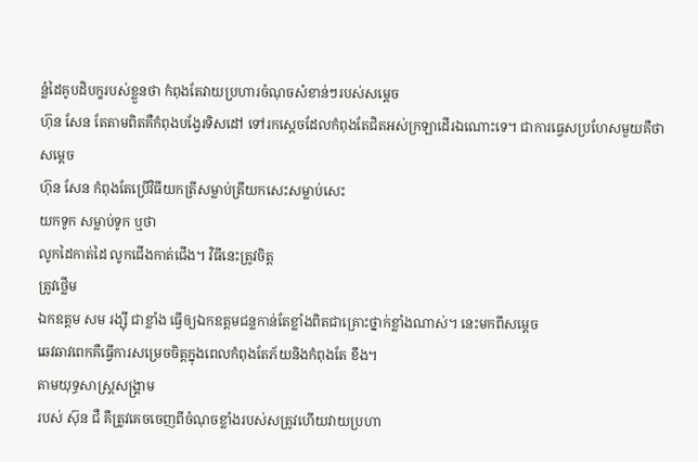ន្លំដៃគូបដិបក្ខរបស់ខ្លួនថា កំពុងតែវាយប្រហារចំណុចសំខាន់ៗរបស់សម្តេច
ហ៊ុន សែន តែតាមពិតគឺកំពុងបង្វែរទិសដៅ ទៅរកស្តេចដែលកំពុងតែជិតអស់ក្រឡាដើរឯណោះទេ។ ជាការធ្វេសប្រហែសមួយគឺថា សម្តេច
ហ៊ុន សែន កំពុងតែប្រើវិធីយកត្រីសម្លាប់ត្រីយកសេះសម្លាប់សេះ
យកទូក សម្លាប់ទូក ឬថា
លូកដៃកាត់ដៃ លូកជើងកាត់ជើង។ វិធីនេះត្រូវចិត្ត
ត្រូវថ្លើម
ឯកឧត្តម សម រង្ស៊ី ជាខ្លាំង ធ្វើឲ្យឯកឧត្តមជន្លកាន់តែខ្លាំងពិតជាគ្រោះថ្នាក់ខ្លាំងណាស់។ នេះមកពីសម្តេច
ឆេវឆាវពេកគឺធ្វើការសម្រេចចិត្តក្នុងពេលកំពុងតែភ័យនិងកំពុងតែ ខឹង។
តាមយុទ្ធសាស្រ្តសង្រ្គាម
របស់ ស៊ុន ជឺ គឺត្រូវគេចចេញពីចំណុចខ្លាំងរបស់សត្រូវហើយវាយប្រហា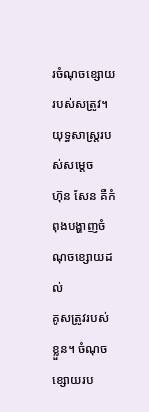រចំណុចខ្សោយ របស់សត្រូវ។ យុទ្ធសាស្រ្តរបស់សម្តេច
ហ៊ុន សែន គឺកំពុងបង្ហាញចំណុចខ្សោយដល់
គូសត្រូវរបស់ខ្លួន។ ចំណុចខ្សោយរប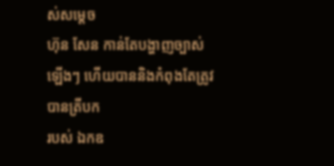ស់សម្តេច
ហ៊ុន សែន កាន់តែបង្ហាញច្បាស់ឡើងៗ ហើយបាននិងកំពុងតែត្រូវបានត្រីបក
របស់ ឯកឧ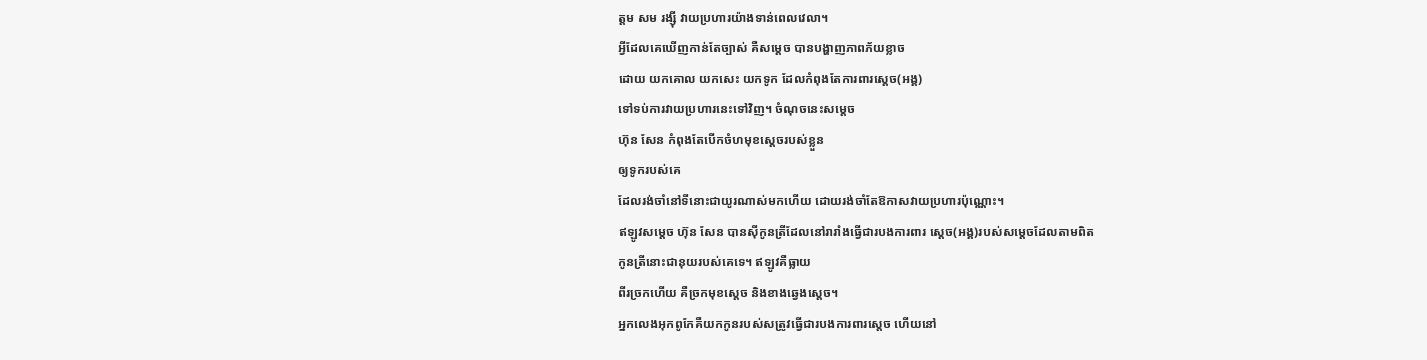ត្តម សម រង្ស៊ី វាយប្រហារយ៉ាងទាន់ពេលវេលា។
អ្វីដែលគេឃើញកាន់តែច្បាស់ គឺសម្តេច បានបង្ហាញភាពភ័យខ្លាច
ដោយ យកគោល យកសេះ យកទូក ដែលកំពុងតែការពារស្តេច(អង្គ)
ទៅទប់ការវាយប្រហារនេះទៅវិញ។ ចំណុចនេះសម្តេច
ហ៊ុន សែន កំពុងតែបើកចំហមុខស្តេចរបស់ខ្លួន
ឲ្យទូករបស់គេ
ដែលរង់ចាំនៅទីនោះជាយូរណាស់មកហើយ ដោយរង់ចាំតែឱកាសវាយប្រហារប៉ុណ្ណោះ។
ឥឡូវសម្តេច ហ៊ុន សែន បានស៊ីកូនត្រីដែលនៅរារាំងធ្វើជារបងការពារ ស្តេច(អង្គ)របស់សម្តេចដែលតាមពិត
កូនត្រីនោះជានុយរបស់គេទេ។ ឥឡូវគឺធ្លាយ
ពីរច្រកហើយ គឺច្រកមុខស្តេច និងខាងឆ្វេងស្តេច។
អ្នកលេងអុកពូកែគឺយកកូនរបស់សត្រូវធ្វើជារបងការពារស្តេច ហើយនៅ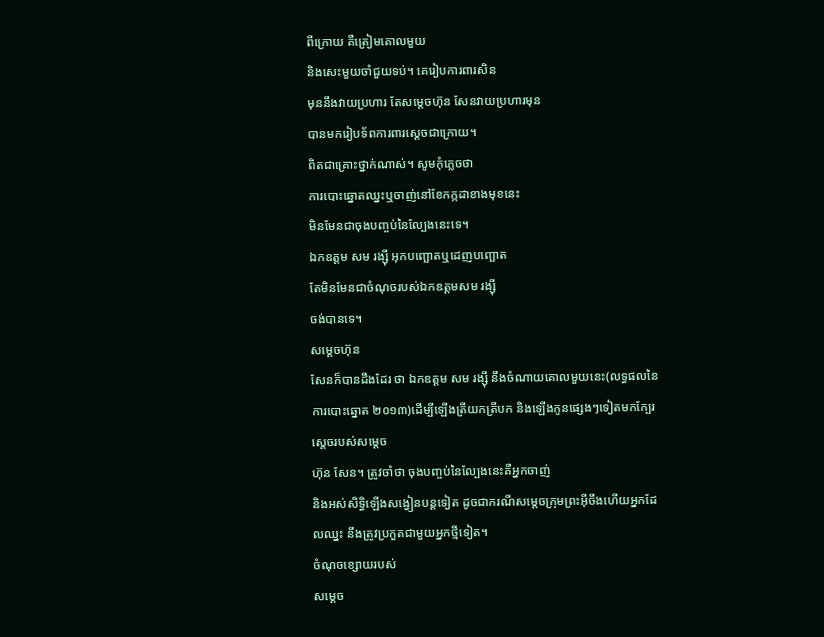ពីក្រោយ គឺត្រៀមគោលមួយ
និងសេះមួយចាំជួយទប់។ គេរៀបការពារសិន
មុននឹងវាយប្រហារ តែសម្តេចហ៊ុន សែនវាយប្រហារមុន
បានមករៀបទ័ពការពារស្តេចជាក្រោយ។
ពិតជាគ្រោះថ្នាក់ណាស់។ សូមកុំភ្លេចថា
ការបោះឆ្នោតឈ្នះឬចាញ់នៅខែកក្កដាខាងមុខនេះ
មិនមែនជាចុងបញ្ចប់នៃល្បែងនេះទេ។
ឯកឧត្តម សម រង្ស៊ី អុកបញ្ឆោតឬដេញបញ្ឆោត
តែមិនមែនជាចំណុចរបស់ឯកឧត្តមសម រង្ស៊ី
ចង់បានទេ។
សម្តេចហ៊ុន
សែនក៏បានដឹងដែរ ថា ឯកឧត្តម សម រង្ស៊ី នឹងចំណាយគោលមួយនេះ(លទ្ធផលនៃការបោះឆ្នោត ២០១៣)ដើម្បីឡើងត្រីយកត្រីបក និងឡើងកូនផ្សេងៗទៀតមកក្បែរស្តេចរបស់សម្តេច
ហ៊ុន សែន។ ត្រូវចាំថា ចុងបញ្ចប់នៃល្បែងនេះគឺអ្នកចាញ់
និងអស់សិទិ្ធឡើងសង្វៀនបន្តទៀត ដូចជាករណីសម្តេចក្រុមព្រះអ៊ីចឹងហើយអ្នកដែលឈ្នះ នឹងត្រូវប្រកួតជាមួយអ្នកថ្មីទៀត។
ចំណុចខ្សោយរបស់
សម្តេច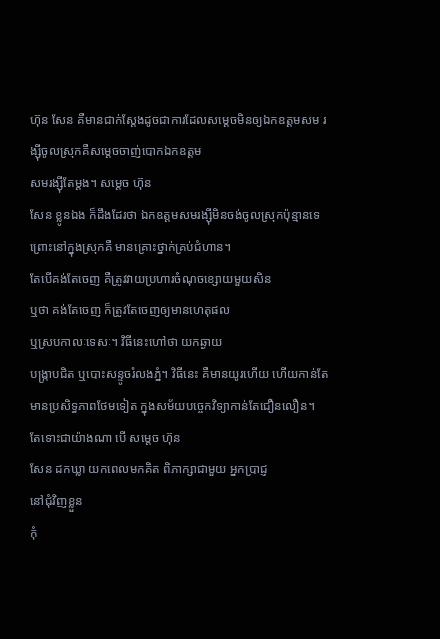ហ៊ុន សែន គឺមានជាក់ស្តែងដូចជាការដែលសម្តេចមិនឲ្យឯកឧត្តមសម រង្ស៊ីចូលស្រុកគឺសម្តេចចាញ់បោកឯកឧត្តម
សមរង្ស៊ីតែម្តង។ សម្តេច ហ៊ុន
សែន ខ្លូនឯង ក៏ដឹងដែរថា ឯកឧត្តមសមរង្ស៊ីមិនចង់ចូលស្រុកប៉ុន្មានទេព្រោះនៅក្នុងស្រុកគឺ មានគ្រោះថ្នាក់គ្រប់ជំហាន។
តែបើគង់តែចេញ គឺត្រូវវាយប្រហារចំណុចខ្សោយមួយសិន
ឬថា គង់តែចេញ ក៏ត្រូវតែចេញឲ្យមានហេតុផល
ឬស្របកាលៈទេសៈ។ វិធីនេះហៅថា យកឆ្ងាយ
បង្ក្រាបជិត ឬបោះសន្ទូចរំលងភ្នំ។ វិធីនេះ គឺមានយូរហើយ ហើយកាន់តែមានប្រសិទ្ធភាពថែមទៀត ក្នុងសម័យបច្ចេកវិទ្យាកាន់តែជឿនលឿន។
តែទោះជាយ៉ាងណា បើ សម្តេច ហ៊ុន
សែន ដកឃ្លា យកពេលមកគិត ពិភាក្សាជាមួយ អ្នកប្រាជ្ញ
នៅជុំវិញខ្លួន
កុំ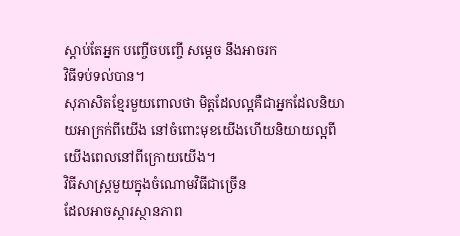ស្តាប់តែអ្នក បញ្ចើចបញ្ចើ សម្តេច នឹងអាចរក
វិធីទប់ទល់បាន។
សុភាសិតខ្មែរមួយពោលថា មិត្តដែលល្អគឺជាអ្នកដែលនិយាយអាក្រក់ពីយើង នៅចំពោះមុខយើងហើយនិយាយល្អពីយើងពេលនៅពីក្រោយយើង។
វិធីសាស្រ្តមួយក្នុងចំណោមវិធីជាច្រើន
ដែលអាចស្តារស្ថានភាព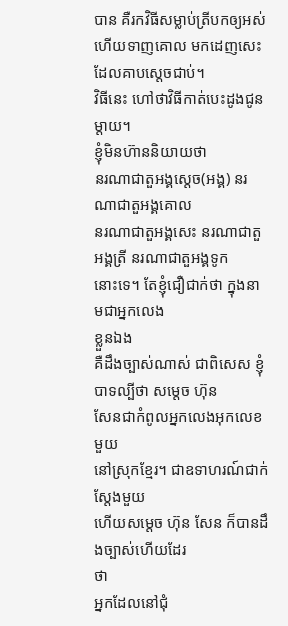បាន គឺរកវិធីសម្លាប់ត្រីបកឲ្យអស់
ហើយទាញគោល មកដេញសេះដែលគាបស្តេចជាប់។
វិធីនេះ ហៅថាវិធីកាត់បេះដូងជូនម្តាយ។
ខ្ញុំមិនហ៊ាននិយាយថា
នរណាជាតួអង្គស្តេច(អង្គ) នរណាជាតួអង្គគោល
នរណាជាតួអង្គសេះ នរណាជាតួអង្គត្រី នរណាជាតួអង្គទូក
នោះទេ។ តែខ្ញុំជឿជាក់ថា ក្នុងនាមជាអ្នកលេង
ខ្លួនឯង
គឺដឹងច្បាស់ណាស់ ជាពិសេស ខ្ញុំបាទល្បីថា សម្តេច ហ៊ុន
សែនជាកំពូលអ្នកលេងអុកលេខមួយ
នៅស្រុកខ្មែរ។ ជាឧទាហរណ៍ជាក់ស្តែងមួយ
ហើយសម្តេច ហ៊ុន សែន ក៏បានដឹងច្បាស់ហើយដែរ
ថា
អ្នកដែលនៅជុំ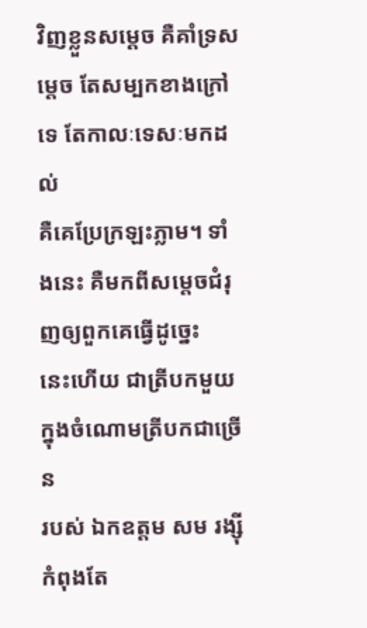វិញខ្លួនសម្តេច គឺគាំទ្រសម្តេច តែសម្បកខាងក្រៅទេ តែកាលៈទេសៈមកដល់
គឺគេប្រែក្រឡះភ្លាម។ ទាំងនេះ គឺមកពីសម្តេចជំរុញឲ្យពួកគេធ្វើដូច្នេះ
នេះហើយ ជាត្រីបកមួយ ក្នុងចំណោមត្រីបកជាច្រើន
របស់ ឯកឧត្តម សម រង្ស៊ី កំពុងតែ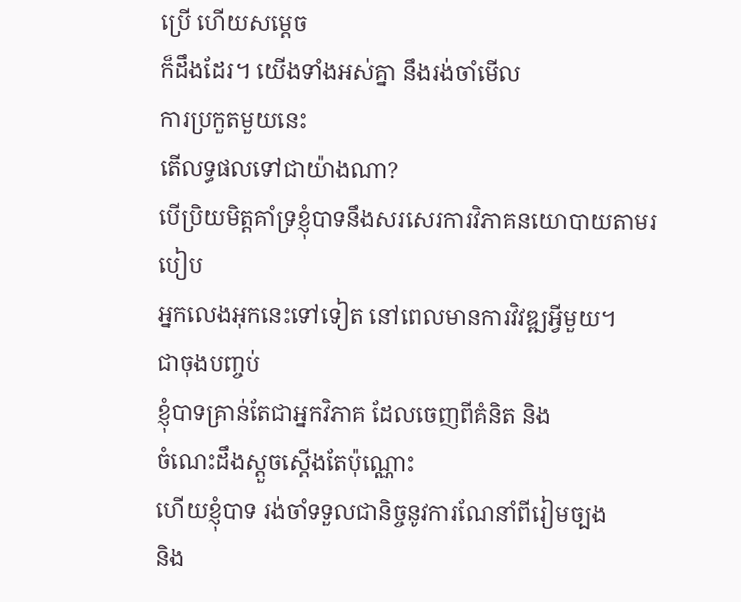ប្រើ ហើយសម្តេច
ក៏ដឹងដែរ។ យើងទាំងអស់គ្នា នឹងរង់ចាំមើល
ការប្រកួតមួយនេះ
តើលទ្ធផលទៅជាយ៉ាងណា?
បើប្រិយមិត្តគាំទ្រខ្ញុំបាទនឹងសរសេរការវិភាគនយោបាយតាមរបៀប
អ្នកលេងអុកនេះទៅទៀត នៅពេលមានការវិវឌ្ឍអ្វីមួយ។
ជាចុងបញ្ចប់
ខ្ញុំបាទគ្រាន់តែជាអ្នកវិភាគ ដែលចេញពីគំនិត និង
ចំណេះដឹងស្តួចស្តើងតែប៉ុណ្ណោះ
ហើយខ្ញុំបាទ រង់ចាំទទួលជានិច្ចនូវការណែនាំពីរៀមច្បង
និង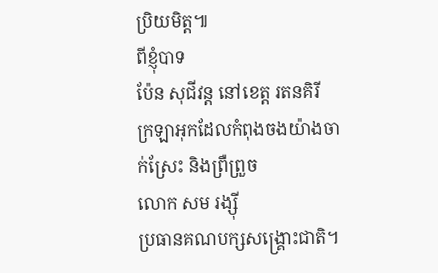ប្រិយមិត្ត៕
ពីខ្ញុំបាទ
ប៉ែន សុជីវន្ត នៅខេត្ត រតនគិរី
ក្រឡាអុកដែលកំពុងចងយ៉ាងចាក់ស្រែះ និងព្រឺព្រួច
លោក សម រង្ស៊ី
ប្រធានគណបក្សសង្គ្រោះជាតិ។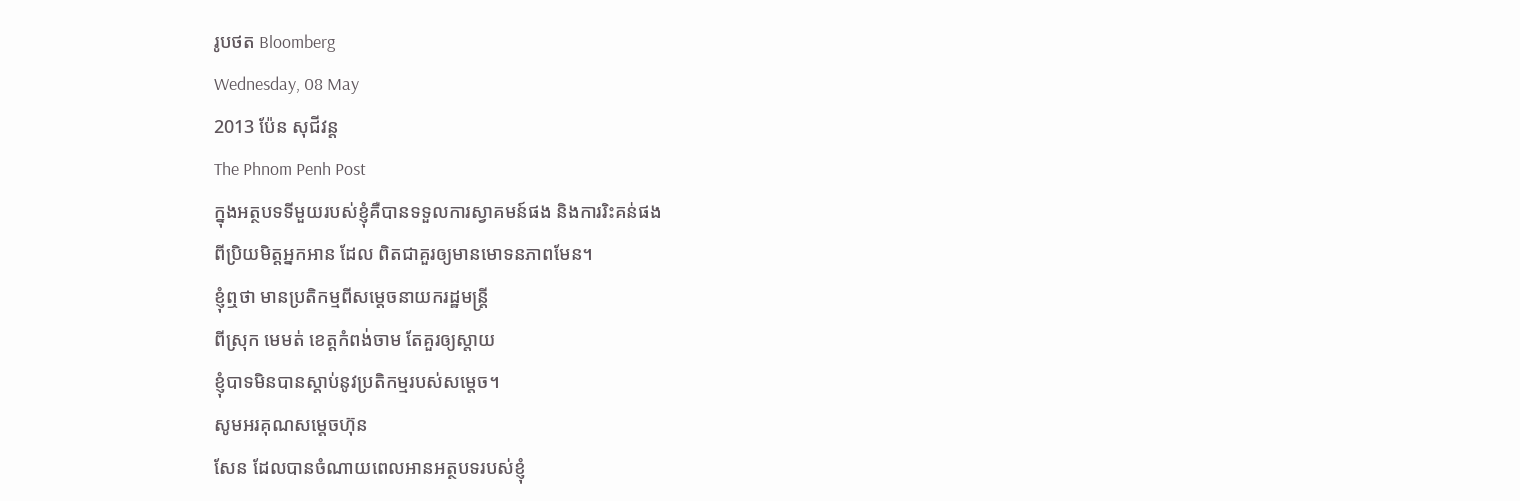រូបថត Bloomberg
Wednesday, 08 May
2013 ប៉ែន សុជីវន្ត
The Phnom Penh Post
ក្នុងអត្ថបទទីមួយរបស់ខ្ញុំគឺបានទទួលការស្វាគមន៍ផង និងការរិះគន់ផង
ពីប្រិយមិត្តអ្នកអាន ដែល ពិតជាគួរឲ្យមានមោទនភាពមែន។
ខ្ញុំឮថា មានប្រតិកម្មពីសម្តេចនាយករដ្ឋមន្ត្រី
ពីស្រុក មេមត់ ខេត្តកំពង់ចាម តែគួរឲ្យស្តាយ
ខ្ញុំបាទមិនបានស្តាប់នូវប្រតិកម្មរបស់សម្តេច។
សូមអរគុណសម្តេចហ៊ុន
សែន ដែលបានចំណាយពេលអានអត្ថបទរបស់ខ្ញុំ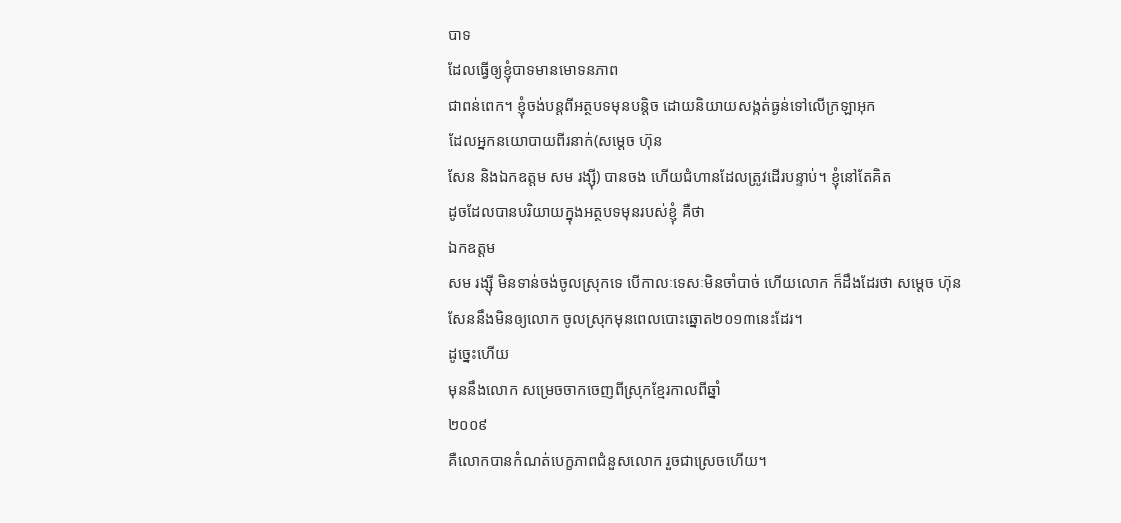បាទ
ដែលធ្វើឲ្យខ្ញុំបាទមានមោទនភាព
ជាពន់ពេក។ ខ្ញុំចង់បន្តពីអត្ថបទមុនបន្តិច ដោយនិយាយសង្កត់ធ្ងន់ទៅលើក្រឡាអុក
ដែលអ្នកនយោបាយពីរនាក់(សម្តេច ហ៊ុន
សែន និងឯកឧត្តម សម រង្ស៊ី) បានចង ហើយជំហានដែលត្រូវដើរបន្ទាប់។ ខ្ញុំនៅតែគិត
ដូចដែលបានបរិយាយក្នុងអត្ថបទមុនរបស់ខ្ញុំ គឺថា
ឯកឧត្តម
សម រង្ស៊ី មិនទាន់ចង់ចូលស្រុកទេ បើកាលៈទេសៈមិនចាំបាច់ ហើយលោក ក៏ដឹងដែរថា សម្តេច ហ៊ុន
សែននឹងមិនឲ្យលោក ចូលស្រុកមុនពេលបោះឆ្នោត២០១៣នេះដែរ។
ដូច្នេះហើយ
មុននឹងលោក សម្រេចចាកចេញពីស្រុកខ្មែរកាលពីឆ្នាំ
២០០៩
គឺលោកបានកំណត់បេក្ខភាពជំនួសលោក រួចជាស្រេចហើយ។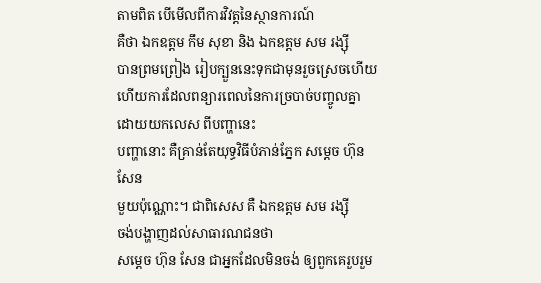តាមពិត បើមើលពីការវិវត្តនៃស្ថានការណ៍
គឺថា ឯកឧត្តម កឹម សុខា និង ឯកឧត្តម សម រង្ស៊ី
បានព្រមព្រៀង រៀបក្បួននេះទុកជាមុនរួចស្រេចហើយ
ហើយការដែលពន្យារពេលនៃការច្របាច់បញ្ចូលគ្នា
ដោយយកលេស ពីបញ្ហានេះ
បញ្ហានោះ គឺគ្រាន់តែយុទ្ធវិធីបំភាន់ភ្នែក សម្តេច ហ៊ុន
សែន
មួយប៉ុណ្ណោះ។ ជាពិសេស គឺ ឯកឧត្តម សម រង្ស៊ី
ចង់បង្ហាញដល់សាធារណជនថា
សម្តេច ហ៊ុន សែន ជាអ្នកដែលមិនចង់ ឲ្យពួកគេរួបរួម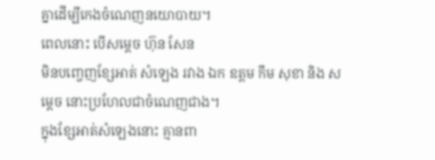គ្នាដើម្បីកេងចំណេញនយោបាយ។
ពេលនោះ បើសម្តេច ហ៊ុន សែន
មិនបញ្ចេញខ្សែអាត់ សំឡេង រវាង ឯក ឧត្តម កឹម សុខា និង សម្តេច នោះប្រហែលជាចំណេញជាង។
ក្នុងខ្សែអាត់សំឡេងនោះ គ្មានពា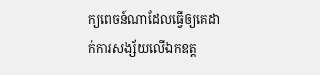ក្យពេចន៍ណាដែលធ្វើឲ្យគេដាក់ការសង្ស័យលើឯកឧត្ត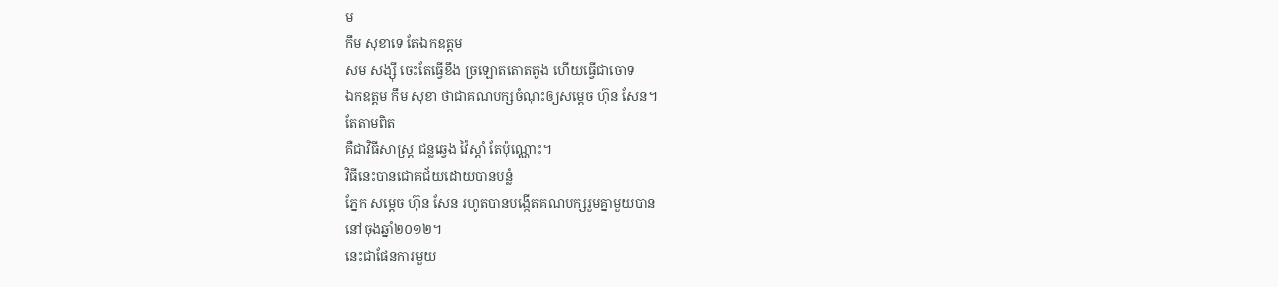ម
កឹម សុខាទេ តែឯកឧត្តម
សម សង្ស៊ី ចេះតែធ្វើខឹង ច្រឡោតតោតតូង ហើយធ្វើជាចោទ
ឯកឧត្តម កឹម សុខា ថាជាគណបក្សចំណុះឲ្យសម្តេច ហ៊ុន សែន។
តែតាមពិត
គឺជាវិធីសាស្រ្ត ជន្លឆ្វេង វ៉ៃស្តាំ តែប៉ុណ្ណោះ។
វិធីនេះបានជោគជ័យដោយបានបន្លំ
ភ្នែក សម្តេច ហ៊ុន សែន រហូតបានបង្កើតគណបក្សរួមគ្នាមួយបាន
នៅចុងឆ្នាំ២០១២។
នេះជាផែនការមួយ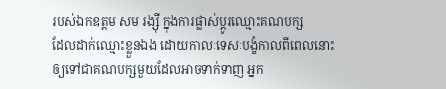របស់ឯកឧត្តម សម រង្ស៊ី ក្នុងការផ្លាស់ប្តូរឈ្មោះគណបក្ស
ដែលដាក់ឈ្មោះខ្លួនឯង ដោយកាលៈទេសៈបង្ខំកាលពីពេលនោះ
ឲ្យទៅជាគណបក្សមួយដែលអាចទាក់ទាញ អ្នក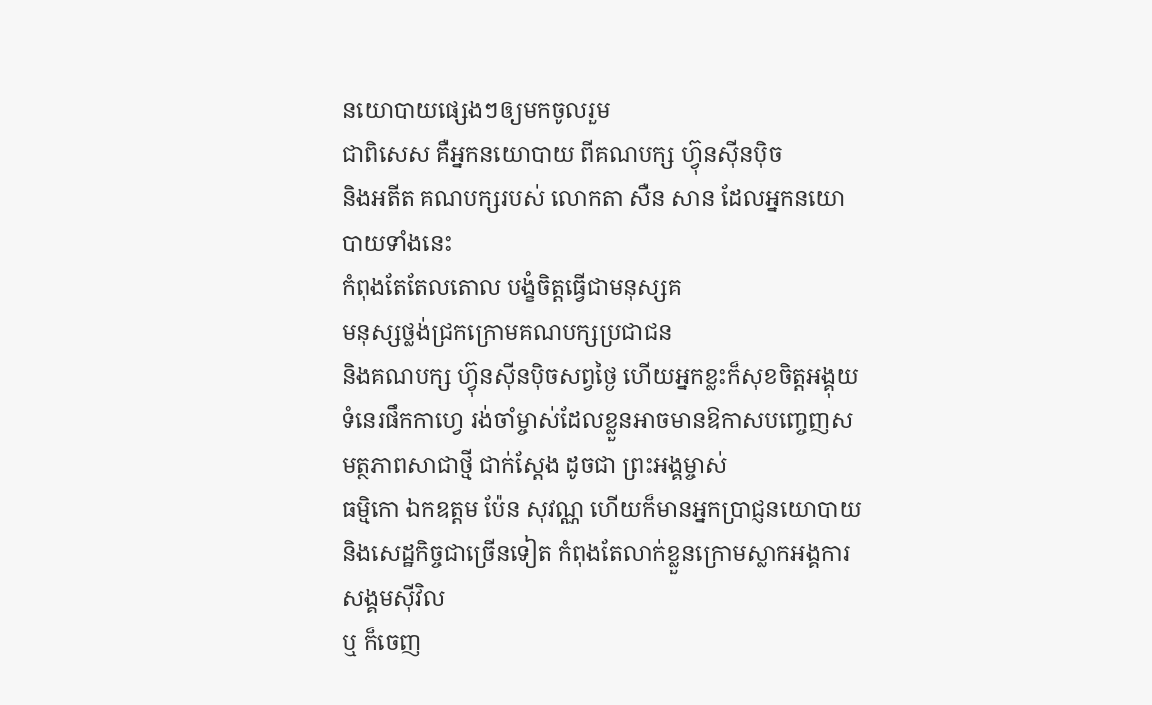នយោបាយផ្សេងៗឲ្យមកចូលរួម
ជាពិសេស គឺអ្នកនយោបាយ ពីគណបក្ស ហ៊្វុនស៊ីនប៉ិច
និងអតីត គណបក្សរបស់ លោកតា សឺន សាន ដែលអ្នកនយោបាយទាំងនេះ
កំពុងតែតែលតោល បង្ខំចិត្តធ្វើជាមនុស្សគ
មនុស្សថ្លង់ជ្រកក្រោមគណបក្សប្រជាជន
និងគណបក្ស ហ៊្វុនស៊ីនប៉ិចសព្វថ្ងៃ ហើយអ្នកខ្លះក៏សុខចិត្តអង្គុយទំនេរផឹកកាហ្វេ រង់ចាំម្ចាស់ដែលខ្លួនអាចមានឱកាសបញ្ចេញសមត្ថភាពសាជាថ្មី ជាក់ស្តែង ដូចជា ព្រះអង្គម្ចាស់
ធម្មិកោ ឯកឧត្តម ប៉ែន សុវណ្ណ ហើយក៏មានអ្នកប្រាជ្ញនយោបាយ
និងសេដ្ឋកិច្ចជាច្រើនទៀត កំពុងតែលាក់ខ្លួនក្រោមស្លាកអង្គការសង្គមស៊ីវិល
ឬ ក៏ចេញ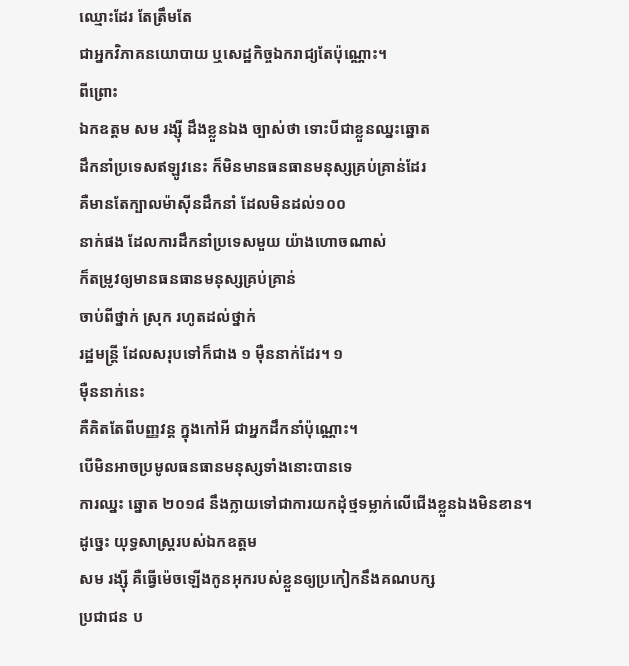ឈ្មោះដែរ តែត្រឹមតែ
ជាអ្នកវិភាគនយោបាយ ឬសេដ្ឋកិច្ចឯករាជ្យតែប៉ុណ្ណោះ។
ពីព្រោះ
ឯកឧត្តម សម រង្ស៊ី ដឹងខ្លួនឯង ច្បាស់ថា ទោះបីជាខ្លួនឈ្នះឆ្នោត
ដឹកនាំប្រទេសឥឡូវនេះ ក៏មិនមានធនធានមនុស្សគ្រប់គ្រាន់ដែរ
គឺមានតែក្បាលម៉ាស៊ីនដឹកនាំ ដែលមិនដល់១០០
នាក់ផង ដែលការដឹកនាំប្រទេសមួយ យ៉ាងហោចណាស់
ក៏តម្រូវឲ្យមានធនធានមនុស្សគ្រប់គ្រាន់
ចាប់ពីថ្នាក់ ស្រុក រហូតដល់ថ្នាក់
រដ្ឋមន្ត្រី ដែលសរុបទៅក៏ជាង ១ ម៉ឺននាក់ដែរ។ ១
ម៉ឺននាក់នេះ
គឺគិតតែពីបញ្ញវន្ត ក្នុងកៅអី ជាអ្នកដឹកនាំប៉ុណ្ណោះ។
បើមិនអាចប្រមូលធនធានមនុស្សទាំងនោះបានទេ
ការឈ្នះ ឆ្នោត ២០១៨ នឹងក្លាយទៅជាការយកដុំថ្មទម្លាក់លើជើងខ្លួនឯងមិនខាន។
ដូច្នេះ យុទ្ធសាស្រ្តរបស់ឯកឧត្តម
សម រង្ស៊ី គឺធ្វើម៉េចឡើងកូនអុករបស់ខ្លួនឲ្យប្រកៀកនឹងគណបក្ស
ប្រជាជន ប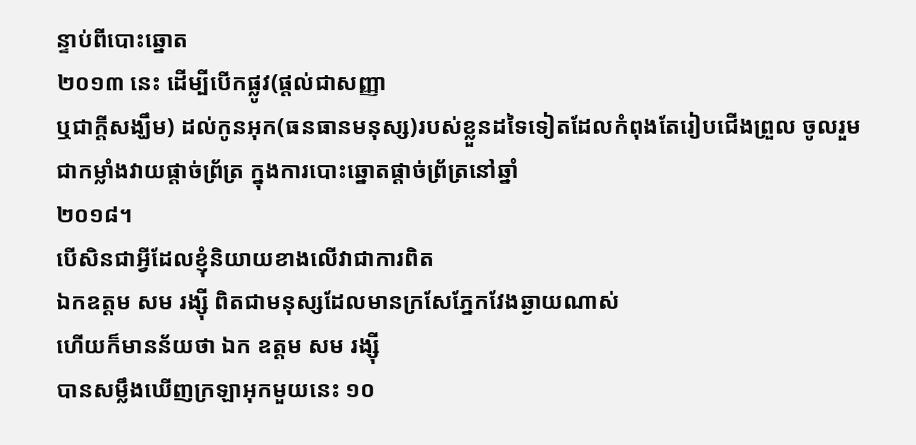ន្ទាប់ពីបោះឆ្នោត
២០១៣ នេះ ដើម្បីបើកផ្លូវ(ផ្តល់ជាសញ្ញា
ឬជាក្តីសង្ឃឹម) ដល់កូនអុក(ធនធានមនុស្ស)របស់ខ្លួនដទៃទៀតដែលកំពុងតែរៀបជើងព្រួល ចូលរួមជាកម្លាំងវាយផ្តាច់ព្រ័ត្រ ក្នុងការបោះឆ្នោតផ្តាច់ព្រ័ត្រនៅឆ្នាំ
២០១៨។
បើសិនជាអ្វីដែលខ្ញុំនិយាយខាងលើវាជាការពិត
ឯកឧត្តម សម រង្ស៊ី ពិតជាមនុស្សដែលមានក្រសែភ្នែកវែងឆ្ងាយណាស់
ហើយក៏មានន័យថា ឯក ឧត្តម សម រង្ស៊ី
បានសម្លឹងឃើញក្រឡាអុកមួយនេះ ១០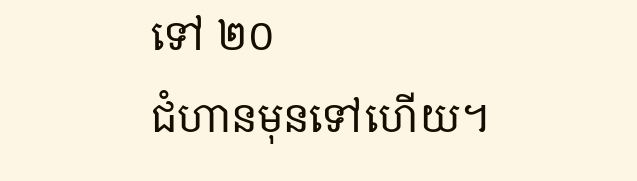ទៅ ២០
ជំហានមុនទៅហើយ។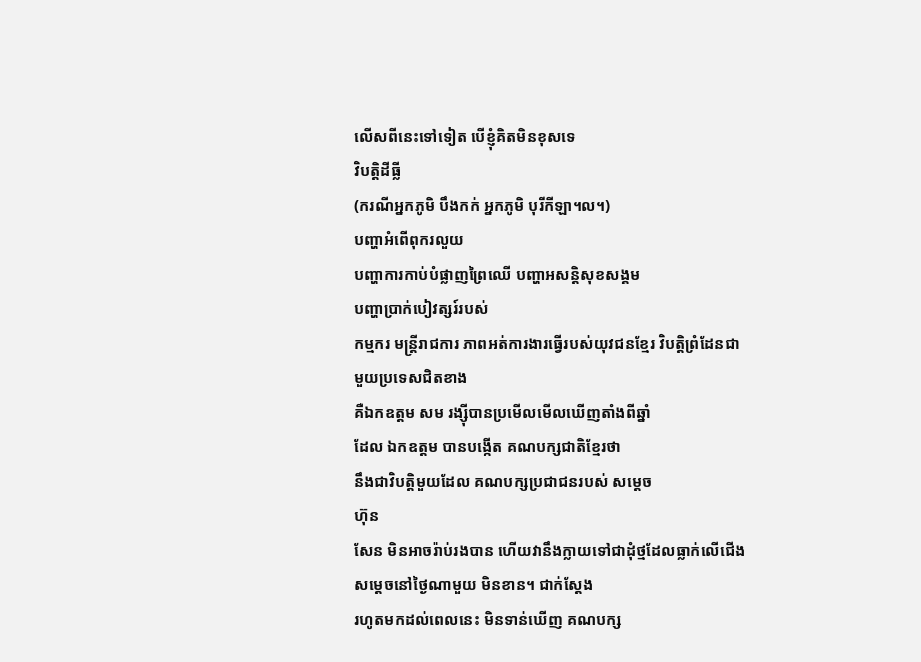លើសពីនេះទៅទៀត បើខ្ញុំគិតមិនខុសទេ
វិបត្តិដីធ្លី
(ករណីអ្នកភូមិ បឹងកក់ អ្នកភូមិ បុរីកីឡា។ល។)
បញ្ហាអំពើពុករលួយ
បញ្ហាការកាប់បំផ្លាញព្រៃឈើ បញ្ហាអសន្តិសុខសង្គម
បញ្ហាប្រាក់បៀវត្សរ៍របស់
កម្មករ មន្ត្រីរាជការ ភាពអត់ការងារធ្វើរបស់យុវជនខ្មែរ វិបត្តិព្រំដែនជាមួយប្រទេសជិតខាង
គឺឯកឧត្តម សម រង្ស៊ីបានប្រមើលមើលឃើញតាំងពីឆ្នាំ
ដែល ឯកឧត្តម បានបង្កើត គណបក្សជាតិខ្មែរថា
នឹងជាវិបត្តិមួយដែល គណបក្សប្រជាជនរបស់ សម្តេច
ហ៊ុន
សែន មិនអាចរ៉ាប់រងបាន ហើយវានឹងក្លាយទៅជាដុំថ្មដែលធ្លាក់លើជើងសម្តេចនៅថ្ងៃណាមួយ មិនខាន។ ជាក់ស្តែង
រហូតមកដល់ពេលនេះ មិនទាន់ឃើញ គណបក្ស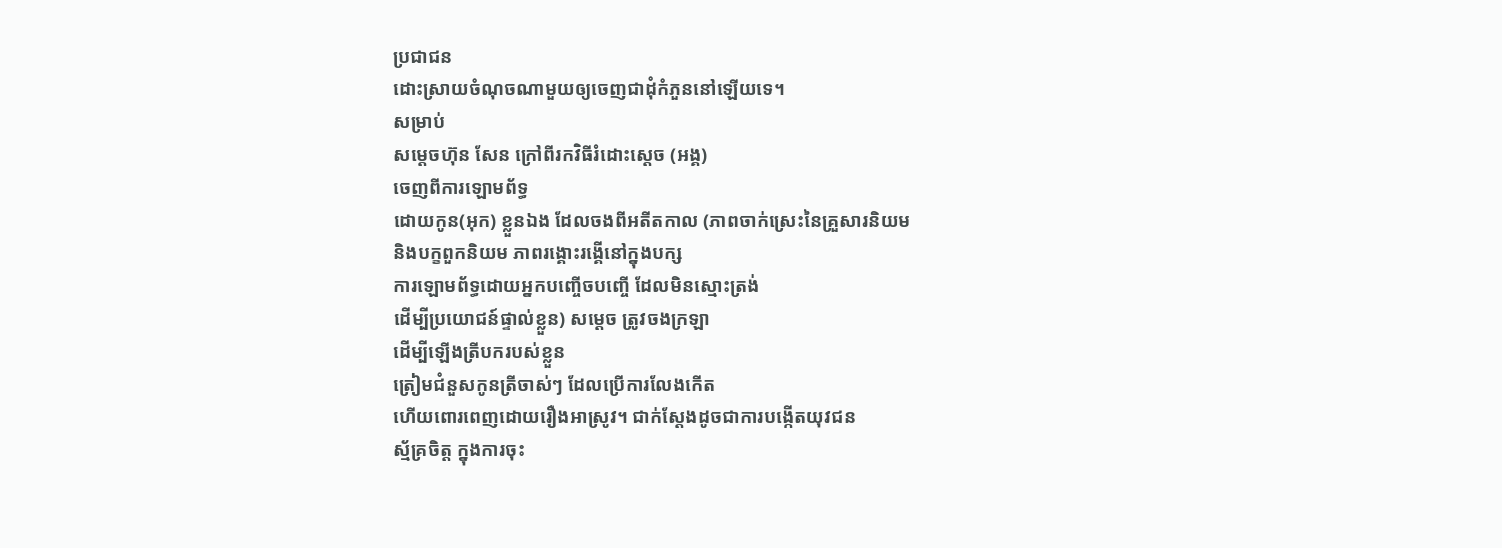ប្រជាជន
ដោះស្រាយចំណុចណាមួយឲ្យចេញជាដុំកំភួននៅឡើយទេ។
សម្រាប់
សម្តេចហ៊ុន សែន ក្រៅពីរកវិធីរំដោះស្តេច (អង្គ)
ចេញពីការឡោមព័ទ្ធ
ដោយកូន(អុក) ខ្លួនឯង ដែលចងពីអតីតកាល (ភាពចាក់ស្រេះនៃគ្រួសារនិយម
និងបក្ខពួកនិយម ភាពរង្គោះរង្គើនៅក្នុងបក្ស
ការឡោមព័ទ្ធដោយអ្នកបញ្ចើចបញ្ចើ ដែលមិនស្មោះត្រង់
ដើម្បីប្រយោជន៍ផ្ទាល់ខ្លួន) សម្តេច ត្រូវចងក្រឡា
ដើម្បីឡើងត្រីបករបស់ខ្លួន
ត្រៀមជំនួសកូនត្រីចាស់ៗ ដែលប្រើការលែងកើត
ហើយពោរពេញដោយរឿងអាស្រូវ។ ជាក់ស្តែងដូចជាការបង្កើតយុវជន
ស្ម័គ្រចិត្ត ក្នុងការចុះ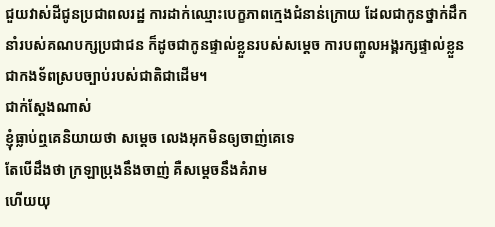ជួយវាស់ដីជូនប្រជាពលរដ្ឋ ការដាក់ឈ្មោះបេក្ខភាពក្មេងជំនាន់ក្រោយ ដែលជាកូនថ្នាក់ដឹកនាំរបស់គណបក្សប្រជាជន ក៏ដូចជាកូនផ្ទាល់ខ្លួនរបស់សម្តេច ការបញ្ចូលអង្គរក្សផ្ទាល់ខ្លួនជាកងទ័ពស្របច្បាប់របស់ជាតិជាដើម។
ជាក់ស្តែងណាស់
ខ្ញុំធ្លាប់ឮគេនិយាយថា សម្តេច លេងអុកមិនឲ្យចាញ់គេទេ
តែបើដឹងថា ក្រឡាប្រុងនឹងចាញ់ គឺសម្តេចនឹងគំរាម
ហើយយុ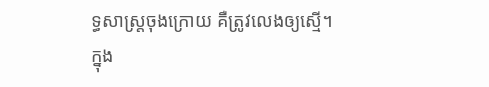ទ្ធសាស្រ្តចុងក្រោយ គឺត្រូវលេងឲ្យស្មើ។
ក្នុង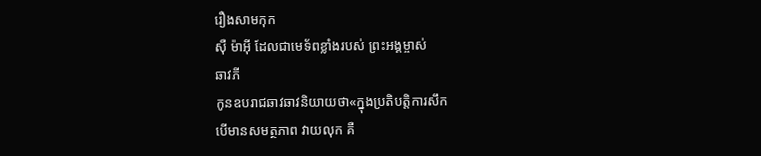រឿងសាមកុក
ស៊ឺ ម៉ាអ៊ី ដែលជាមេទ័ពខ្លាំងរបស់ ព្រះអង្គម្ចាស់
ឆាវភី
កូនឧបរាជឆាវឆាវនិយាយថា«ក្នុងប្រតិបត្តិការសឹក
បើមានសមត្ថភាព វាយលុក គឺ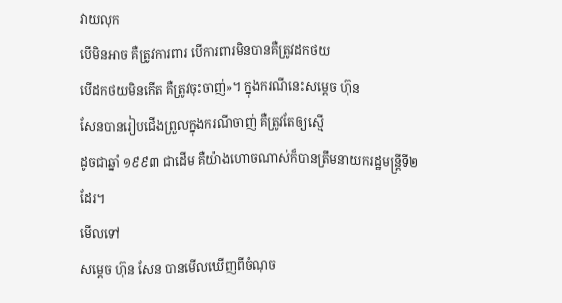វាយលុក
បើមិនអាច គឺត្រូវការពារ បើការពារមិនបានគឺត្រូវដកថយ
បើដកថយមិនកើត គឺត្រូវចុះចាញ់»។ ក្នុងករណីនេះសម្តេច ហ៊ុន
សែនបានរៀបជើងព្រួលក្នុងករណីចាញ់ គឺត្រូវតែឲ្យស្មើ
ដូចជាឆ្នាំ ១៩៩៣ ជាដើម គឺយ៉ាងហោចណាស់ក៏បានត្រឹមនាយករដ្ឋមន្ត្រីទី២
ដែរ។
មើលទៅ
សម្តេច ហ៊ុន សែន បានមើលឃើញពីចំណុច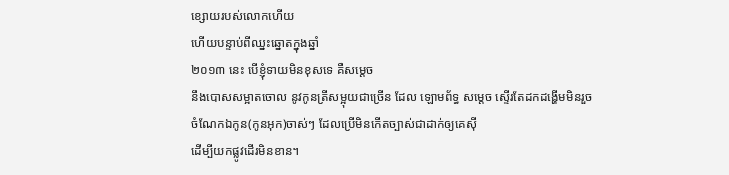ខ្សោយរបស់លោកហើយ
ហើយបន្ទាប់ពីឈ្នះឆ្នោតក្នុងឆ្នាំ
២០១៣ នេះ បើខ្ញុំទាយមិនខុសទេ គឺសម្តេច
នឹងបោសសម្អាតចោល នូវកូនត្រីសម្អុយជាច្រើន ដែល ឡោមព័ទ្ធ សម្តេច ស្ទើរតែដកដង្ហើមមិនរួច
ចំណែកឯកូន(កូនអុក)ចាស់ៗ ដែលប្រើមិនកើតច្បាស់ជាដាក់ឲ្យគេស៊ី
ដើម្បីយកផ្លូវដើរមិនខាន។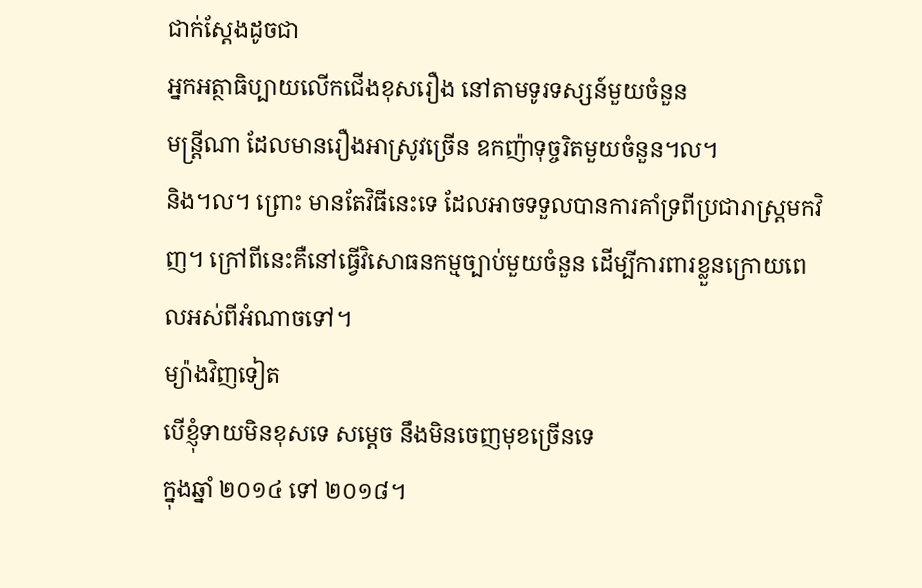ជាក់ស្តែងដូចជា
អ្នកអត្ថាធិប្បាយលើកជើងខុសរឿង នៅតាមទូរទស្សន៍មួយចំនួន
មន្ត្រីណា ដែលមានរឿងអាស្រូវច្រើន ឧកញ៉ាទុច្ចរិតមួយចំនួន។ល។
និង។ល។ ព្រោះ មានតែវិធីនេះទេ ដែលអាចទទួលបានការគាំទ្រពីប្រជារាស្រ្តមកវិញ។ ក្រៅពីនេះគឺនៅធ្វើវិសោធនកម្មច្បាប់មួយចំនួន ដើម្បីការពារខ្លួនក្រោយពេលអស់ពីអំណាចទៅ។
ម្យ៉ាងវិញទៀត
បើខ្ញុំទាយមិនខុសទេ សម្តេច នឹងមិនចេញមុខច្រើនទេ
ក្នុងឆ្នាំ ២០១៤ ទៅ ២០១៨។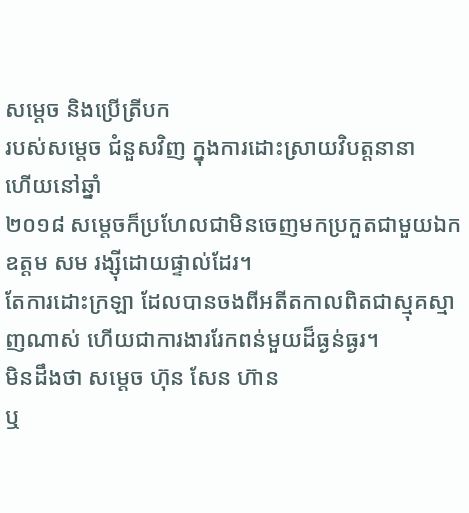សម្តេច និងប្រើត្រីបក
របស់សម្តេច ជំនួសវិញ ក្នុងការដោះស្រាយវិបត្តនានា
ហើយនៅឆ្នាំ
២០១៨ សម្តេចក៏ប្រហែលជាមិនចេញមកប្រកួតជាមួយឯកឧត្តម សម រង្ស៊ីដោយផ្ទាល់ដែរ។
តែការដោះក្រឡា ដែលបានចងពីអតីតកាលពិតជាស្មុគស្មាញណាស់ ហើយជាការងាររែកពន់មួយដ៏ធ្ងន់ធ្ងរ។
មិនដឹងថា សម្តេច ហ៊ុន សែន ហ៊ាន
ឬ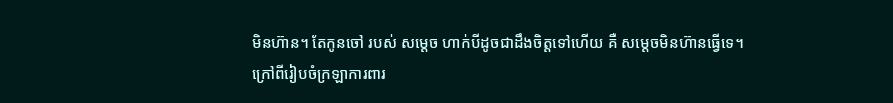មិនហ៊ាន។ តែកូនចៅ របស់ សម្តេច ហាក់បីដូចជាដឹងចិត្តទៅហើយ គឺ សម្តេចមិនហ៊ានធ្វើទេ។
ក្រៅពីរៀបចំក្រឡាការពារ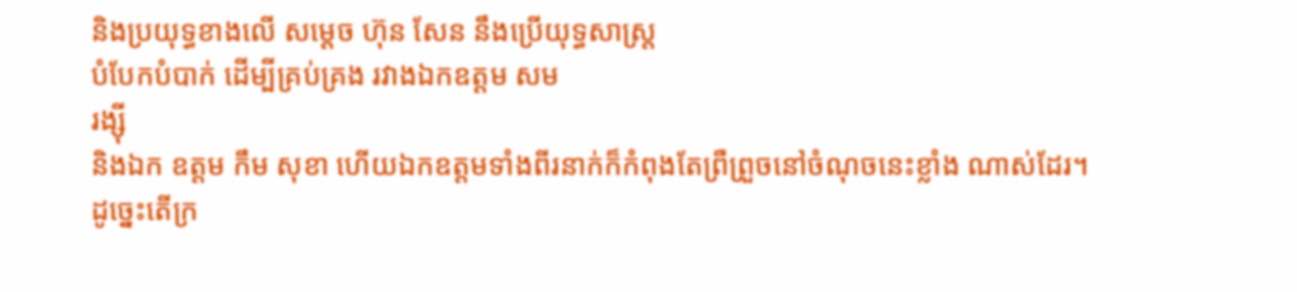និងប្រយុទ្ធខាងលើ សម្តេច ហ៊ុន សែន នឹងប្រើយុទ្ធសាស្រ្ត
បំបែកបំបាក់ ដើម្បីគ្រប់គ្រង រវាងឯកឧត្តម សម
រង្ស៊ី
និងឯក ឧត្តម កឹម សុខា ហើយឯកឧត្តមទាំងពីរនាក់ក៏កំពុងតែព្រឺព្រួចនៅចំណុចនេះខ្លាំង ណាស់ដែរ។
ដូច្នេះតើក្រ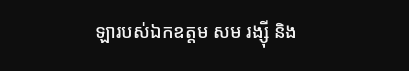ឡារបស់ឯកឧត្តម សម រង្ស៊ី និង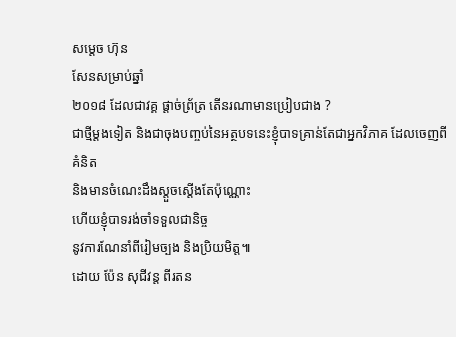សម្តេច ហ៊ុន
សែនសម្រាប់ឆ្នាំ
២០១៨ ដែលជាវគ្គ ផ្តាច់ព្រ័ត្រ តើនរណាមានប្រៀបជាង ?
ជាថ្មីម្តងទៀត និងជាចុងបញ្ចប់នៃអត្ថបទនេះខ្ញុំបាទគ្រាន់តែជាអ្នកវិភាគ ដែលចេញពីគំនិត
និងមានចំណេះដឹងស្តួចស្តើងតែប៉ុណ្ណោះ
ហើយខ្ញុំបាទរង់ចាំទទួលជានិច្ច
នូវការណែនាំពីរៀមច្បង និងប្រិយមិត្ត៕
ដោយ ប៉ែន សុជីវន្ត ពីរតន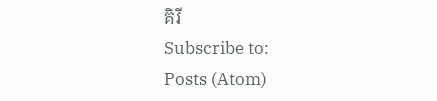គិរី
Subscribe to:
Posts (Atom)